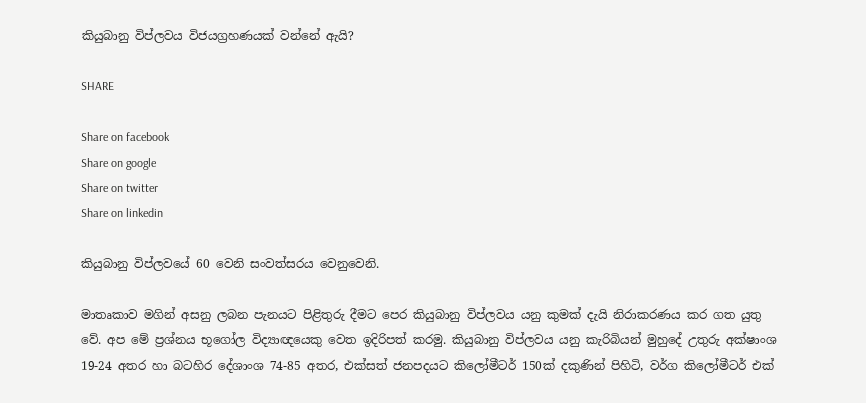කියුබානු විප්ලවය විජයග්‍රහණයක් වන්නේ ඇයි?

SHARE

Share on facebook
Share on google
Share on twitter
Share on linkedin

කියුබානු විප්ලවයේ 60 වෙනි සංවත්සරය ‌වෙනුවෙනි.

මාතෘකාව මගින් අසනු ලබන පැනයට පිළිතුරු දීමට පෙර කියුබානු විප්ලවය යනු කුමක් දැයි නිරාකරණය කර ගත යුතු වේ. අප මේ ප්‍රශ්නය භූගෝල විද්‍යාඥයෙකු වෙත ඉදිරිපත් කරමු. කියුබානු විප්ලවය යනු කැරිබියන් මුහුදේ උතුරු අක්ෂාංශ 19-24 අතර හා බටහිර දේශාංශ 74-85 අතර, එක්සත් ජනපදයට කිලෝමීටර් 150ක් දකුණින් පිහිටි, වර්ග කිලෝමීටර් එක්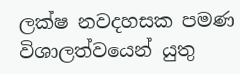ලක්ෂ නවදහසක පමණ විශාලත්වයෙන් යුතු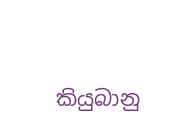කියුබානු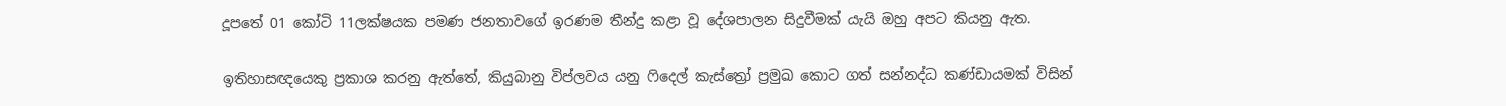දූපතේ 01 කෝටි 11ලක්ෂයක පමණ ජනතාවගේ ඉරණම තීන්දු කළා වූ දේශපාලන සිදුවීමක් යැයි ඔහු අපට කියනු ඇත.

ඉතිහාසඥයෙකු ප්‍රකාශ කරනු ඇත්තේ, කියුබානු විප්ලවය යනු ෆිදෙල් කැස්ත්‍රෝ ප්‍රමුඛ කොට ගත් සන්නද්ධ කණ්ඩායමක් විසින්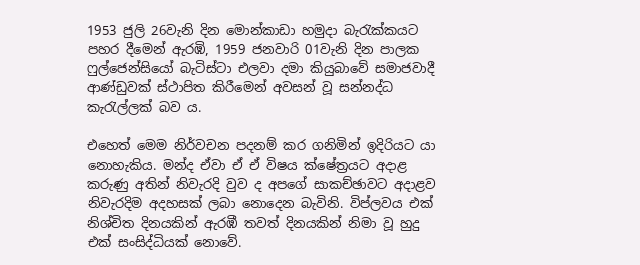1953 ජුලි 26වැනි දින මොන්කාඩා හමුදා බැරැක්කයට පහර දීමෙන් ඇරඹි, 1959 ජනවාරි 01වැනි දින පාලක ෆුල්ජෙන්සියෝ බැටිස්ටා එලවා දමා කියුබාවේ සමාජවාදී ආණ්ඩුවක් ස්ථාපිත කිරීමෙන් අවසන් වූ සන්නද්ධ කැරැල්ලක් බව ය.

එහෙත් මෙම නිර්වචන පදනම් කර ගනිමින් ඉදිරියට යා නොහැකිය. මන්ද ඒවා ඒ ඒ විෂය ක්ෂේත්‍රයට අදාළ කරුණු අතින් නිවැරදි වුව ද අපගේ සාකච්ඡාවට අදාළව නිවැරදිම අදහසක් ලබා නොදෙන බැවිනි. විප්ලවය එක් නිශ්චිත දිනයකින් ඇරඹී තවත් දිනයකින් නිමා වූ හුදු එක් සංසිද්ධියක් නොවේ.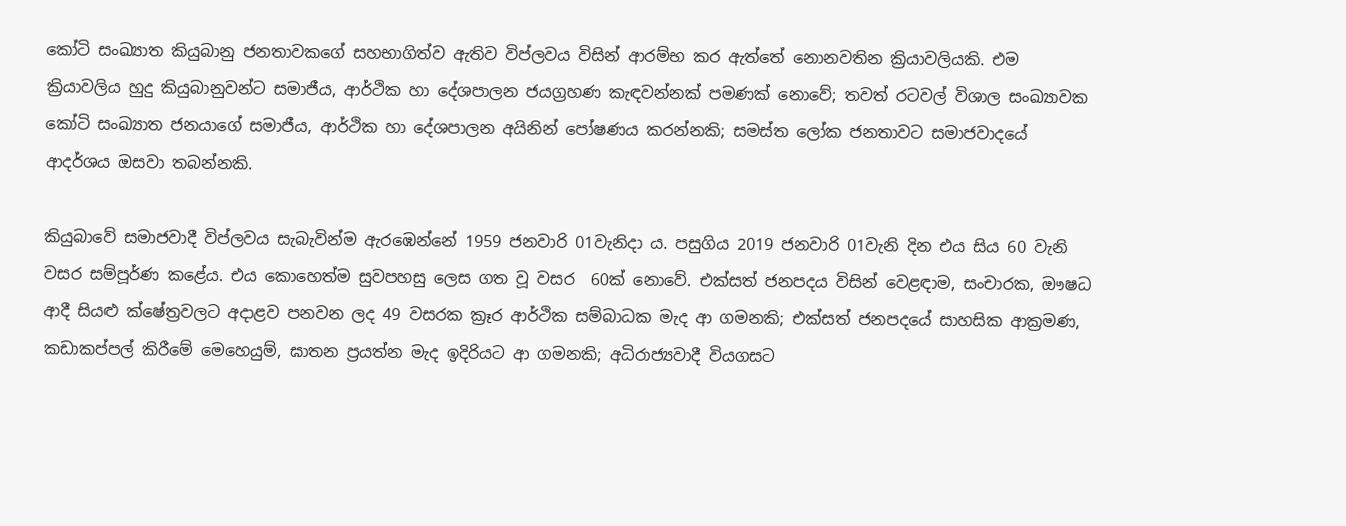කෝටි සංඛ්‍යාත කියුබානු ජනතාවකගේ සහභාගිත්ව ඇතිව විප්ලවය විසින් ආරම්භ කර ඇත්තේ නොනවතින ක්‍රියාවලියකි. එම ක්‍රියාවලිය හුදු කියුබානුවන්ට සමාජීය, ආර්ථික හා දේශපාලන ජයග්‍රහණ කැඳවන්නක් පමණක් නොවේ; තවත් රටවල් විශාල සංඛ්‍යාවක කෝටි සංඛ්‍යාත ජනයාගේ සමාජීය, ආර්ථික හා දේශපාලන අයිනින් පෝෂණය කරන්නකි; සමස්ත ලෝක ජනතාවට සමාජවාදයේ ආදර්ශය ඔසවා තබන්නකි.

කියුබාවේ සමාජවාදී විප්ලවය සැබැවින්ම ඇරඹෙන්නේ 1959 ජනවාරි 01වැනිදා ය. පසුගිය 2019 ජනවාරි 01වැනි දින එය සිය 60 වැනි වසර සම්පූර්ණ කළේය. එය කොහෙත්ම සුවපහසු ලෙස ගත වූ වසර  60ක් නොවේ. එක්සත් ජනපදය විසින් වෙළඳාම, සංචාරක, ඖෂධ ආදී සියළු ක්ෂේත්‍රවලට අදාළව පනවන ලද 49 වසරක ක්‍රෑර ආර්ථික සම්බාධක මැද ආ ගමනකි; එක්සත් ජනපදයේ සාහසික ආක්‍රමණ, කඩාකප්පල් කිරීමේ මෙහෙයුම්, ඝාතන ප්‍රයත්න මැද ඉදිරියට ආ ගමනකි; අධිරාජ්‍යවාදී වියගසට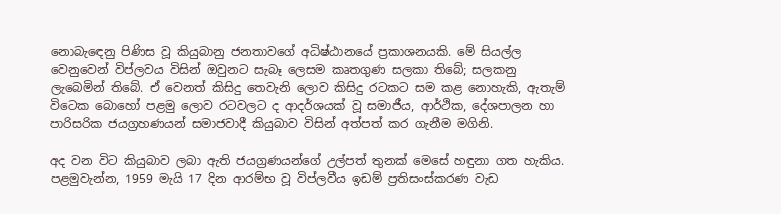නොබැඳෙනු පිණිස වූ කියුබානු ජනතාවගේ අධිෂ්ඨානයේ ප්‍රකාශනයකි. මේ සියල්ල වෙනුවෙන් විප්ලවය විසින් ඔවුනට සැබෑ ලෙසම කෘතගුණ සලකා තිබේ; සලකනු ලැබෙමින් තිබේ. ඒ වෙනත් කිසිදු තෙවැනි ලොව කිසිදු රටකට සම කළ නොහැකි, ඇතැම් විටෙක බොහෝ පළමු ලොව රටවලට ද ආදර්ශයක් වූ සමාජීය, ආර්ථික, දේශපාලන හා පාරිසරික ජයග්‍රහණයන් සමාජවාදී කියුබාව විසින් අත්පත් කර ගැනීම මගිනි.

අද වන විට කියුබාව ලබා ඇති ජයග්‍රණයන්ගේ උල්පත් තුනක් මෙසේ හඳුනා ගත හැකිය. පළමුවැන්න, 1959 මැයි 17 දින ආරම්භ වූ විප්ලවීය ඉඩම් ප්‍රතිසංස්කරණ වැඩ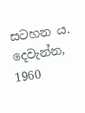සටහන ය. දෙවැන්න, 1960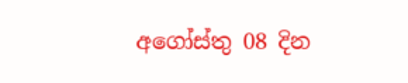අගෝස්තු 08 දින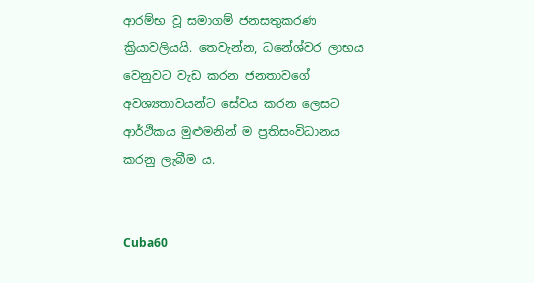ආරම්භ වූ සමාගම් ජනසතුකරණ ක්‍රියාවලියයි. තෙවැන්න, ධනේශ්වර ලාභය වෙනුවට වැඩ කරන ජනතාවගේ අවශ්‍යතාවයන්ට සේවය කරන ලෙසට ආර්ථිකය මුළුමනින් ම ප්‍රතිසංවිධානය කරනු ලැබීම ය.


Cuba60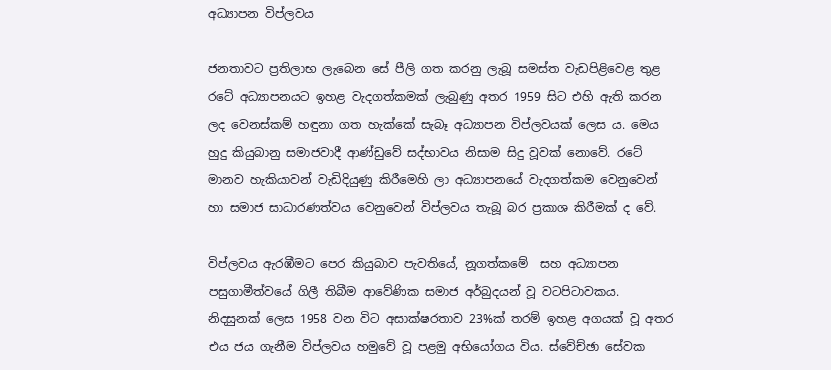අධ්‍යාපන විප්ලවය

ජනතාවට ප්‍රතිලාභ ලැබෙන සේ පීලි ගත කරනු ලැබූ සමස්ත වැඩපිළිවෙළ තුළ රටේ අධ්‍යාපනයට ඉහළ වැදගත්කමක් ලැබුණු අතර 1959 සිට එහි ඇති කරන ලද වෙනස්කම් හඳුනා ගත හැක්කේ සැබෑ අධ්‍යාපන විප්ලවයක් ලෙස ය. මෙය හුදු කියුබානු සමාජවාදී ආණ්ඩුවේ සද්භාවය නිසාම සිදු වූවක් නොවේ. රටේ මානව හැකියාවන් වැඩිදියුණු කිරීමෙහි ලා අධ්‍යාපනයේ වැදගත්කම වෙනුවෙන් හා සමාජ සාධාරණත්වය වෙනුවෙන් විප්ලවය තැබූ බර ප්‍රකාශ කිරීමක් ද වේ.

විප්ලවය ඇරඹීමට පෙර කියුබාව පැවතියේ, නූගත්කමේ  සහ අධ්‍යාපන පසුගාමීත්වයේ ගිලී තිබීම ආවේණික සමාජ අර්බුදයන් වූ වටපිටාවකය. නිදසුනක් ලෙස 1958 වන විට අසාක්ෂරතාව 23%ක් තරම් ඉහළ අගයක් වූ අතර එය ජය ගැනීම විප්ලවය හමුවේ වූ පළමු අභියෝගය විය. ස්වේච්ඡා සේවක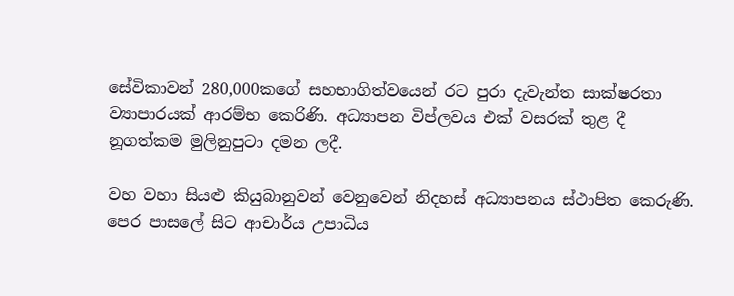සේවිකාවන් 280,000කගේ සහභාගිත්වයෙන් රට පුරා දැවැන්ත සාක්ෂරතා ව්‍යාපාරයක් ආරම්භ කෙරිණි. අධ්‍යාපන විප්ලවය එක් වසරක් තුළ දී නූගත්කම මුලිනුපුටා දමන ලදී.

වහ වහා සියළු කියුබානුවන් වෙනුවෙන් නිදහස් අධ්‍යාපනය ස්ථාපිත කෙරුණි. පෙර පාසලේ සිට ආචාර්ය උපාධිය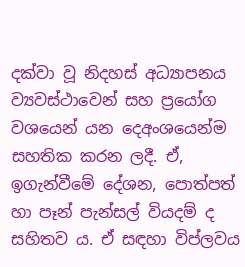දක්වා වූ නිදහස් අධ්‍යාපනය ව්‍යවස්ථාවෙන් සහ ප්‍රයෝග වශයෙන් යන දෙඅංශයෙන්ම සහතික කරන ලදී. ඒ, ඉගැන්වීමේ දේශන, පොත්පත් හා පෑන් පැන්සල් වියදම් ද සහිතව ය. ඒ සඳහා විප්ලවය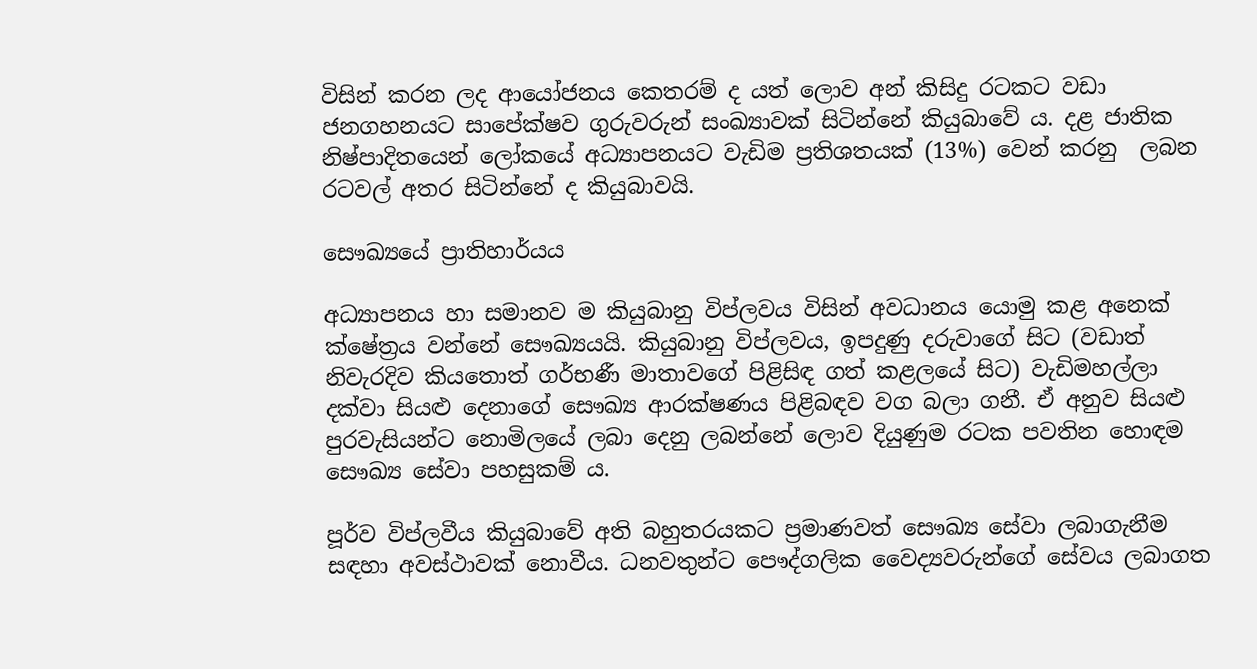විසින් කරන ලද ආයෝජනය කෙතරම් ද යත් ලොව අන් කිසිදු රටකට වඩා ජනගහනයට සාපේක්ෂව ගුරුවරුන් සංඛ්‍යාවක් සිටින්නේ කියුබාවේ ය. දළ ජාතික නිෂ්පාදිතයෙන් ලෝකයේ අධ්‍යාපනයට වැඩිම ප්‍රතිශතයක් (13%) වෙන් කරනු  ලබන රටවල් අතර සිටින්නේ ද කියුබාවයි.

සෞඛ්‍යයේ ප්‍රාතිහාර්යය

අධ්‍යාපනය හා සමානව ම කියුබානු විප්ලවය විසින් අවධානය යොමු කළ අනෙක් ක්ෂේත්‍රය වන්නේ සෞඛ්‍යයයි. කියුබානු විප්ලවය, ඉපදුණු දරුවාගේ සිට (වඩාත් නිවැරදිව කියතොත් ගර්භණී මාතාවගේ පිළිසිඳ ගත් කළලයේ සිට) වැඩිමහල්ලා  දක්වා සියළු දෙනාගේ සෞඛ්‍ය ආරක්ෂණය පිළිබඳව වග බලා ගනී. ඒ අනුව සියළු පුරවැසියන්ට නොමිලයේ ලබා දෙනු ලබන්නේ ලොව දියුණුම රටක පවතින හොඳම සෞඛ්‍ය සේවා පහසුකම් ය.

පූර්ව විප්ලවීය කියුබාවේ අති බහුතරයකට ප්‍රමාණවත් සෞඛ්‍ය සේවා ලබාගැනීම සඳහා අවස්ථාවක් නොවීය. ධනවතුන්ට පෞද්ගලික වෛද්‍යවරුන්ගේ සේවය ලබාගත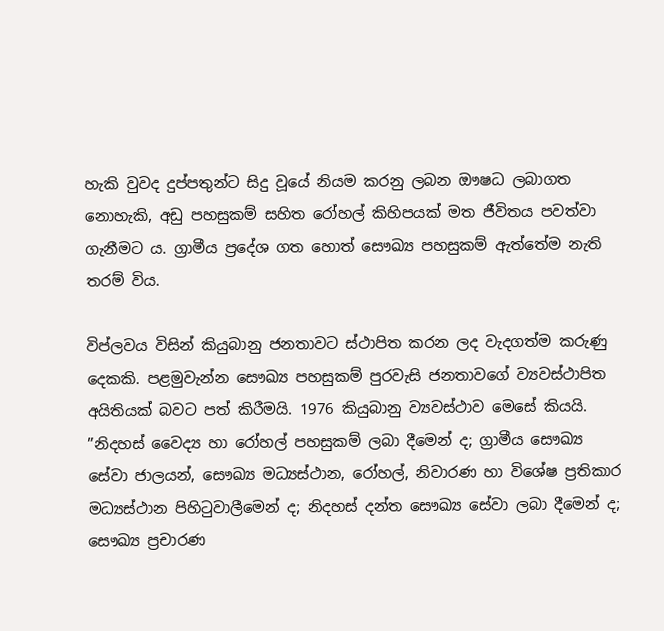හැකි වුවද දුප්පතුන්ට සිදු වූයේ නියම කරනු ලබන ඖෂධ ලබාගත නොහැකි, අඩු පහසුකම් සහිත රෝහල් කිහිපයක් මත ජීවිතය පවත්වා ගැනීමට ය. ග්‍රාමීය ප්‍රදේශ ගත හොත් සෞඛ්‍ය පහසුකම් ඇත්තේම නැති තරම් විය.

විප්ලවය විසින් කියුබානු ජනතාවට ස්ථාපිත කරන ලද වැදගත්ම කරුණු දෙකකි. පළමුවැන්න සෞඛ්‍ය පහසුකම් පුරවැසි ජනතාවගේ ව්‍යවස්ථාපිත අයිතියක් බවට පත් කිරීමයි. 1976 කියුබානු ව්‍යවස්ථාව මෙසේ කියයි. ”නිදහස් වෛද්‍ය හා රෝහල් පහසුකම් ලබා දීමෙන් ද; ග්‍රාමීය සෞඛ්‍ය සේවා ජාලයන්, සෞඛ්‍ය මධ්‍යස්ථාන, රෝහල්, නිවාරණ හා විශේෂ ප්‍රතිකාර මධ්‍යස්ථාන පිහිටුවාලීමෙන් ද; නිදහස් දන්ත සෞඛ්‍ය සේවා ලබා දීමෙන් ද; සෞඛ්‍ය ප්‍රචාරණ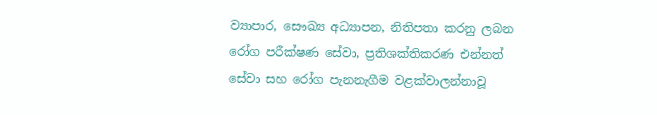ව්‍යාපාර, සෞඛ්‍ය අධ්‍යාපන, නිතිපතා කරනු ලබන රෝග පරීක්ෂණ සේවා, ප්‍රතිශක්තිකරණ එන්නත් සේවා සහ රෝග පැනනැගීම වළක්වාලන්නාවූ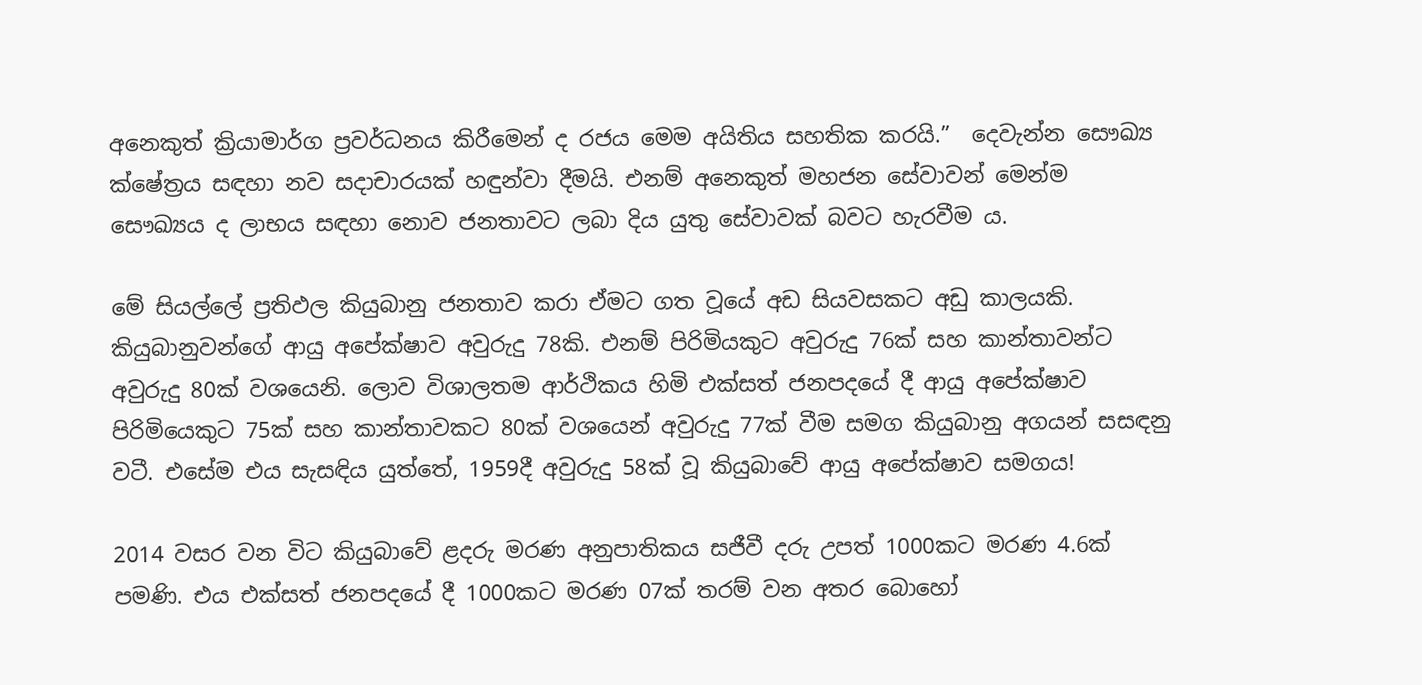අනෙකුත් ක්‍රියාමාර්ග ප්‍රවර්ධනය කිරීමෙන් ද රජය මෙම අයිතිය සහතික කරයි.”  දෙවැන්න සෞඛ්‍ය ක්ෂේත්‍රය සඳහා නව සදාචාරයක් හඳුන්වා දීමයි. එනම් අනෙකුත් මහජන සේවාවන් මෙන්ම සෞඛ්‍යය ද ලාභය සඳහා නොව ජනතාවට ලබා දිය යුතු සේවාවක් බවට හැරවීම ය.

මේ සියල්ලේ ප්‍රතිඵල කියුබානු ජනතාව කරා ඒමට ගත වූයේ අඩ සියවසකට අඩු කාලයකි. කියුබානුවන්ගේ ආයු අපේක්ෂාව අවුරුදු 78කි. එනම් පිරිමියකුට අවුරුදු 76ක් සහ කාන්තාවන්ට අවුරුදු 80ක් වශයෙනි. ලොව විශාලතම ආර්ථිකය හිමි එක්සත් ජනපදයේ දී ආයු අපේක්ෂාව පිරිමියෙකුට 75ක් සහ කාන්තාවකට 80ක් වශයෙන් අවුරුදු 77ක් වීම සමග කියුබානු අගයන් සසඳනු වටී. එසේම එය සැසඳිය යුත්තේ, 1959දී අවුරුදු 58ක් වූ කියුබාවේ ආයු අපේක්ෂාව සමගය!

2014 වසර වන විට කියුබාවේ ළදරු මරණ අනුපාතිකය සජීවී දරු උපත් 1000කට මරණ 4.6ක් පමණි. එය එක්සත් ජනපදයේ දී 1000කට මරණ 07ක් තරම් වන අතර බොහෝ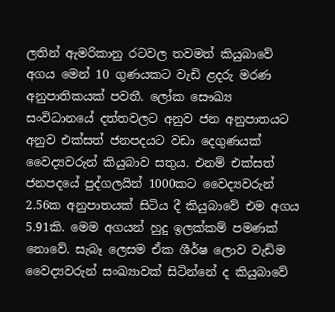ලතින් ඇමරිකානු රටවල තවමත් කියුබාවේ අගය මෙන් 10 ගුණයකට වැඩි ළදරු මරණ අනුපාතිකයක් පවතී. ලෝක සෞඛ්‍ය සංවිධානයේ දත්තවලට අනුව ජන අනුපාතයට අනුව එක්සත් ජනපදයට වඩා දෙගුණයක් වෛද්‍යවරුන් කියුබාව සතුය. එනම් එක්සත් ජනපදයේ පුද්ගලයින් 1000කට වෛද්‍යවරුන් 2.56ක අනුපාතයක් සිටිය දී කියුබාවේ එම අගය 5.91කි. මෙම අගයන් හුදු ඉලක්කම් පමණක් නොවේ. සැබෑ ලෙසම ඒක ශීර්ෂ ලොව වැඩිම වෛද්‍යවරුන් සංඛ්‍යාවක් සිටින්නේ ද කියුබාවේ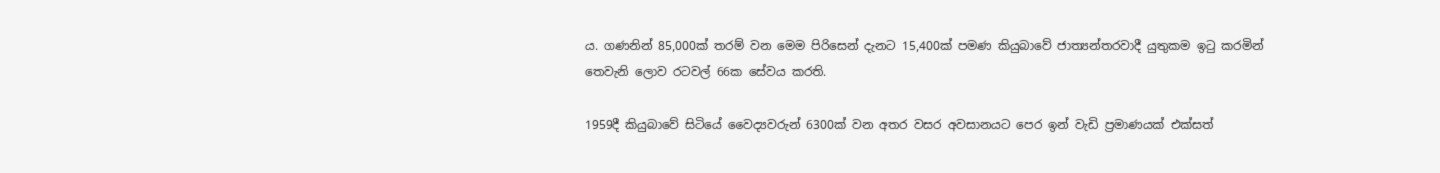ය. ගණනින් 85,000ක් තරම් වන මෙම පිරිසෙන් දැනට 15,400ක් පමණ කියුබාවේ ජාත්‍යන්තරවාදී යුතුකම ඉටු කරමින් තෙවැනි ලොව රටවල් 66ක සේවය කරති.

1959දී කියුබාවේ සිටියේ වෛද්‍යවරුන් 6300ක් වන අතර වසර අවසානයට පෙර ඉන් වැඩි ප්‍රමාණයක් එක්සත්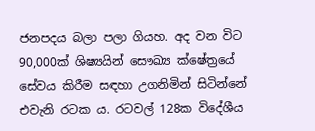ජනපදය බලා පලා ගියහ. අද වන විට 90,000ක් ශිෂ්‍යයින් සෞඛ්‍ය ක්ෂේත්‍රයේ සේවය කිරීම සඳහා උගනිමින් සිටින්නේ එවැනි රටක ය. රටවල් 128ක විදේශීය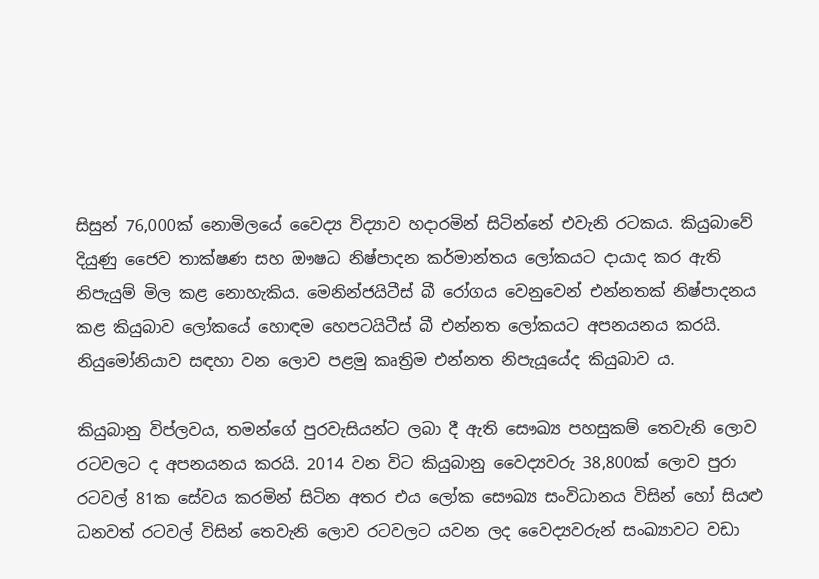සිසුන් 76,000ක් නොමිලයේ වෛද්‍ය විද්‍යාව හදාරමින් සිටින්නේ එවැනි රටකය. කියුබාවේ දියුණු ජෛව තාක්ෂණ සහ ඖෂධ නිෂ්පාදන කර්මාන්තය ලෝකයට දායාද කර ඇති නිපැයුම් මිල කළ නොහැකිය. මෙනින්ජයිටීස් බී රෝගය වෙනුවෙන් එන්නතක් නිෂ්පාදනය කළ කියුබාව ලෝකයේ හොඳම හෙපටයිටීස් බී එන්නත ලෝකයට අපනයනය කරයි. නියුමෝනියාව සඳහා වන ලොව පළමු කෘත්‍රිම එන්නත නිපැයූයේද කියුබාව ය.

කියුබානු විප්ලවය, තමන්ගේ පුරවැසියන්ට ලබා දී ඇති සෞඛ්‍ය පහසුකම් තෙවැනි ලොව රටවලට ද අපනයනය කරයි. 2014 වන විට කියුබානු වෛද්‍යවරු 38,800ක් ලොව පුරා රටවල් 81ක සේවය කරමින් සිටින අතර එය ලෝක සෞඛ්‍ය සංවිධානය විසින් හෝ සියළු ධනවත් රටවල් විසින් තෙවැනි ලොව රටවලට යවන ලද වෛද්‍යවරුන් සංඛ්‍යාවට වඩා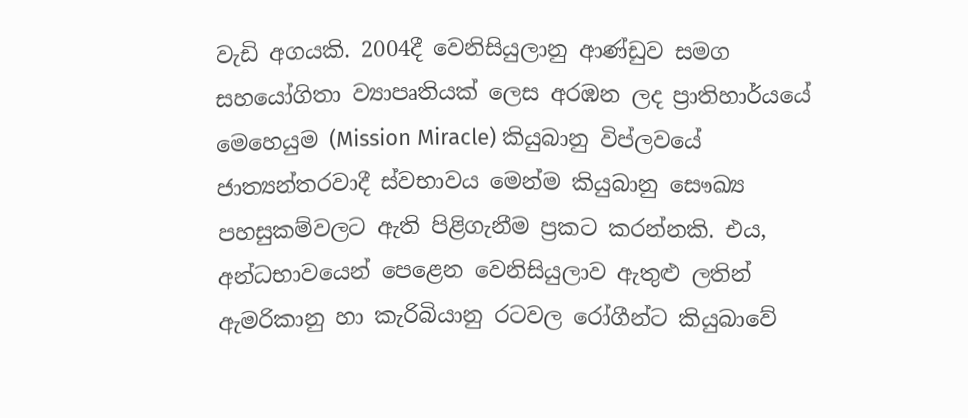වැඩි අගයකි. 2004දී වෙනිසියුලානු ආණ්ඩුව සමග සහයෝගිතා ව්‍යාපෘතියක් ලෙස අරඹන ලද ප්‍රාතිහාර්යයේ මෙහෙයුම (Mission Miracle) කියුබානු විප්ලවයේ ජාත්‍යන්තරවාදී ස්වභාවය මෙන්ම කියුබානු සෞඛ්‍ය පහසුකම්වලට ඇති පිළිගැනීම ප්‍රකට කරන්නකි. එය, අන්ධභාවයෙන් පෙළෙන වෙනිසියුලාව ඇතුළු ලතින් ඇමරිකානු හා කැරිබියානු රටවල රෝගීන්ට කියුබාවේ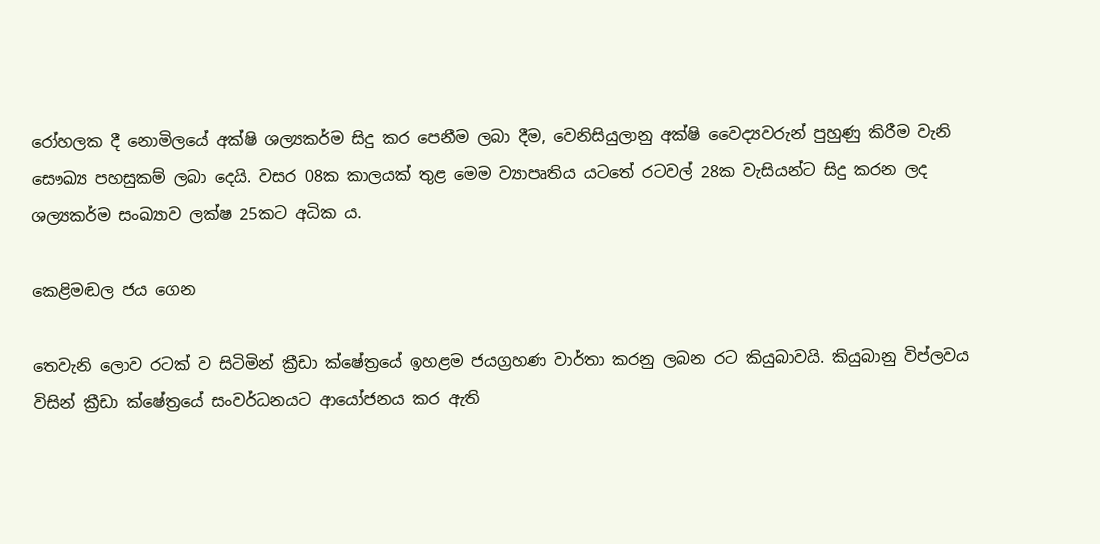රෝහලක දී නොමිලයේ අක්ෂි ශල්‍යකර්ම සිදු කර පෙනීම ලබා දීම, වෙනිසියුලානු අක්ෂි වෛද්‍යවරුන් පුහුණු කිරීම වැනි සෞඛ්‍ය පහසුකම් ලබා දෙයි. වසර 08ක කාලයක් තුළ මෙම ව්‍යාපෘතිය යටතේ රටවල් 28ක වැසියන්ට සිදු කරන ලද ශල්‍යකර්ම සංඛ්‍යාව ලක්ෂ 25කට අධික ය.

කෙළිමඬල ජය ගෙන

තෙවැනි ලොව රටක් ව සිටිමින් ක්‍රීඩා ක්ෂේත්‍රයේ ඉහළම ජයග්‍රහණ වාර්තා කරනු ලබන රට කියුබාවයි. කියුබානු විප්ලවය විසින් ක්‍රීඩා ක්ෂේත්‍රයේ සංවර්ධනයට ආයෝජනය කර ඇති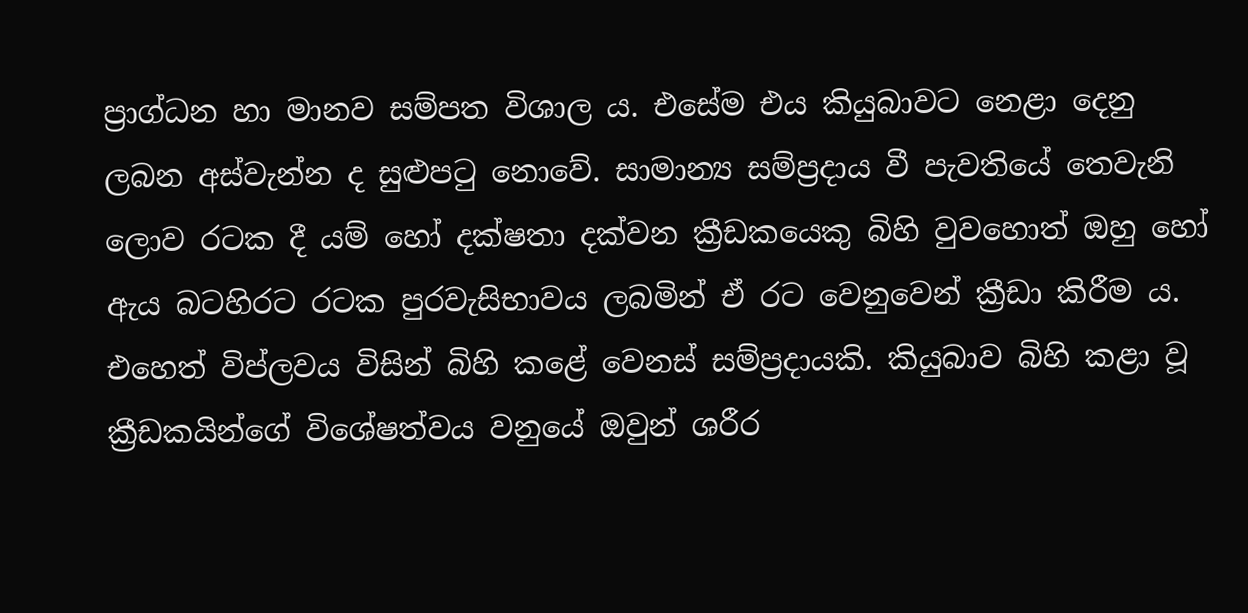ප්‍රාග්ධන හා මානව සම්පත විශාල ය. එසේම එය කියුබාවට නෙළා දෙනු ලබන අස්වැන්න ද සුළුපටු නොවේ. සාමාන්‍ය සම්ප්‍රදාය වී පැවතියේ තෙවැනි ලොව රටක දී යම් හෝ දක්ෂතා දක්වන ක්‍රීඩකයෙකු බිහි වුවහොත් ඔහු හෝ ඇය බටහිරට රටක පුරවැසිභාවය ලබමින් ඒ රට වෙනුවෙන් ක්‍රීඩා කිරීම ය. එහෙත් විප්ලවය විසින් බිහි කළේ වෙනස් සම්ප්‍රදායකි. කියුබාව බිහි කළා වූ ක්‍රීඩකයින්ගේ විශේෂත්වය වනුයේ ඔවුන් ශරීර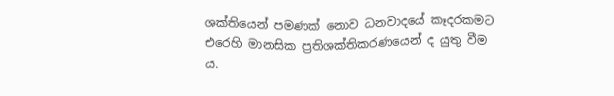ශක්තියෙන් පමණක් නොව ධනවාදයේ කෑදරකමට එරෙහි මානසික ප්‍රතිශක්තිකරණයෙන් ද යුතු වීම ය.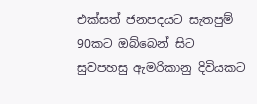එක්සත් ජනපදයට සැතපුම් 90කට ඔබ්බෙන් සිට සුවපහසු ඇමරිකානු දිවියකට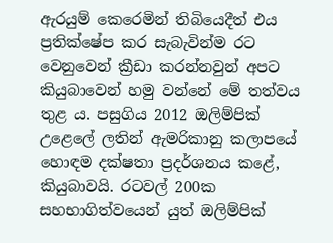ඇරයුම් කෙරෙමින් තිබියෙදීත් එය ප්‍රතික්ෂේප කර සැබැවින්ම රට වෙනුවෙන් ක්‍රීඩා කරන්නවුන් අපට කියුබාවෙන් හමු වන්නේ මේ තත්වය තුළ ය. පසුගිය 2012 ඔලිම්පික් උළෙලේ ලතින් ඇමරිකානු කලාපයේ හොඳම දක්ෂතා ප්‍රදර්ශනය කළේ, කියුබාවයි. රටවල් 200ක සහභාගිත්වයෙන් යුත් ඔලිම්පික්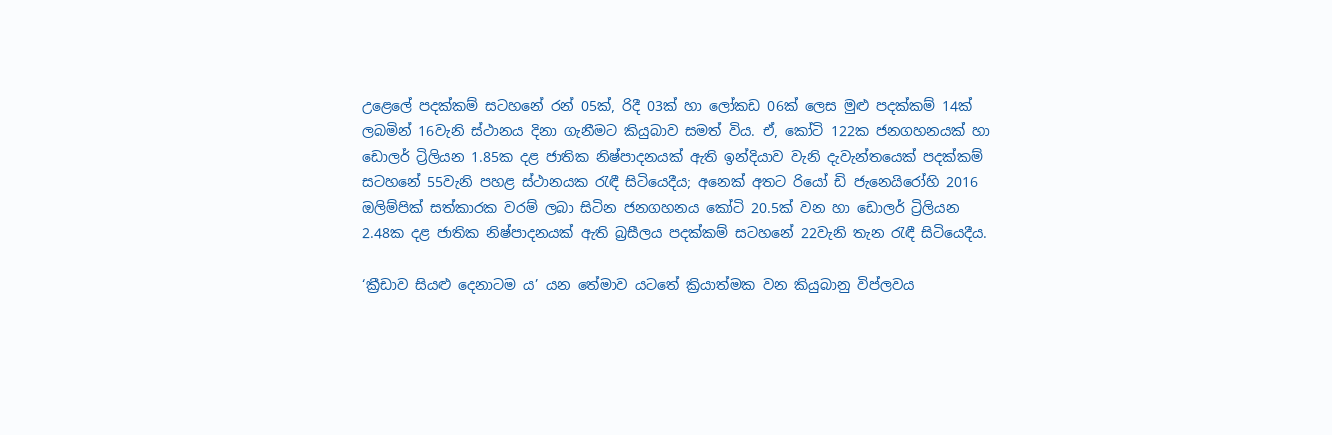උළෙලේ පදක්කම් සටහනේ රන් 05ක්, රිදී 03ක් හා ලෝකඩ 06ක් ලෙස මුළු පදක්කම් 14ක් ලබමින් 16වැනි ස්ථානය දිනා ගැනීමට කියුබාව සමත් විය. ඒ, කෝටි 122ක ජනගහනයක් හා ඩොලර් ට්‍රිලියන 1.85ක දළ ජාතික නිෂ්පාදනයක් ඇති ඉන්දියාව වැනි දැවැන්තයෙක් පදක්කම් සටහනේ 55වැනි පහළ ස්ථානයක රැඳී සිටියෙදීය; අනෙක් අතට රියෝ ඩි ජැනෙයිරෝහි 2016 ඔලිම්පික් සත්කාරක වරම් ලබා සිටින ජනගහනය කෝටි 20.5ක් වන හා ඩොලර් ට්‍රිලියන 2.48ක දළ ජාතික නිෂ්පාදනයක් ඇති බ්‍රසීලය පදක්කම් සටහනේ 22වැනි තැන රැඳී සිටියෙදීය.

‘ක්‍රීඩාව සියළු දෙනාටම ය’ යන තේමාව යටතේ ක්‍රියාත්මක වන කියුබානු විප්ලවය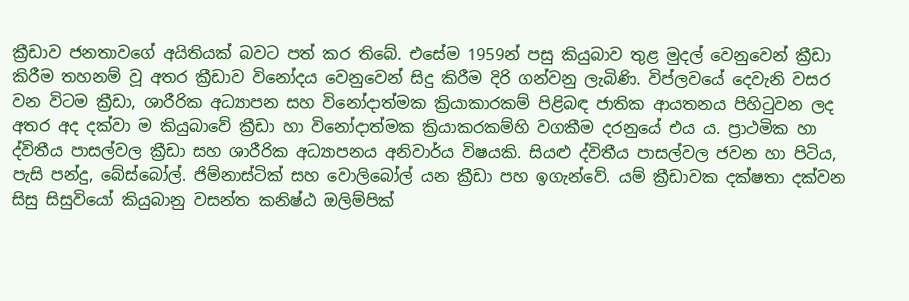ක්‍රීඩාව ජනතාවගේ අයිතියක් බවට පත් කර තිබේ. එසේම 1959න් පසු කියුබාව තුළ මුදල් වෙනුවෙන් ක්‍රීඩා කිරීම තහනම් වූ අතර ක්‍රීඩාව විනෝදය වෙනුවෙන් සිදු කිරීම දිරි ගන්වනු ලැබිණි. විප්ලවයේ දෙවැනි වසර වන විටම ක්‍රීඩා, ශාරීරික අධ්‍යාපන සහ විනෝදාත්මක ක්‍රියාකාරකම් පිළිබඳ ජාතික ආයතනය පිහිටුවන ලද අතර අද දක්වා ම කියුබාවේ ක්‍රීඩා හා විනෝදාත්මක ක්‍රියාකරකම්හි වගකීම දරනුයේ එය ය. ප්‍රාථමික හා ද්විතීය පාසල්වල ක්‍රීඩා සහ ශාරීරික අධ්‍යාපනය අනිවාර්ය විෂයකි. සියළු ද්විතීය පාසල්වල ජවන හා පිටිය, පැසි පන්දු, බේස්බෝල්. ජිම්නාස්ටික් සහ වොලිබෝල් යන ක්‍රීඩා පහ ඉගැන්වේ. යම් ක්‍රීඩාවක දක්ෂතා දක්වන සිසු සිසුවියෝ කියුබානු වසන්ත කනිෂ්ඨ ඔලිම්පික්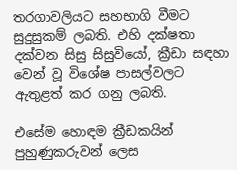තරගාවලියට සහභාගි වීමට සුදුසුකම් ලබති. එහි දක්ෂතා දක්වන සිසු සිසුවියෝ, ක්‍රීඩා සඳහා වෙන් වූ විශේෂ පාසල්වලට ඇතුළත් කර ගනු ලබති.

එසේම හොඳම ක්‍රීඩකයින් පුහුණුකරුවන් ලෙස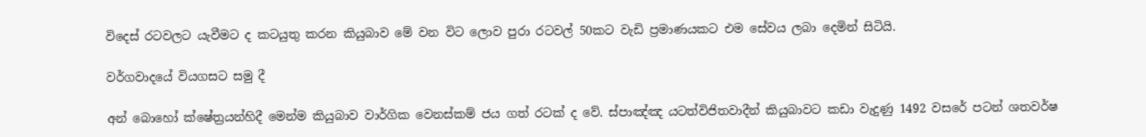විදෙස් රටවලට යැවීමට ද කටයුතු කරන කියුබාව මේ වන විට ලොව පුරා රටවල් 50කට වැඩි ප්‍රමාණයකට එම සේවය ලබා දෙමින් සිටියි.

වර්ගවාදයේ වියගසට සමු දී

අන් බොහෝ ක්ෂේත්‍රයන්හිදී මෙන්ම කියුබාව වාර්ගික වෙනස්කම් ජය ගත් රටක් ද වේ. ස්පාඤ්ඤ යටත්විජිතවාදීන් කියුබාවට කඩා වැදුණු 1492 වසරේ පටන් ශතවර්ෂ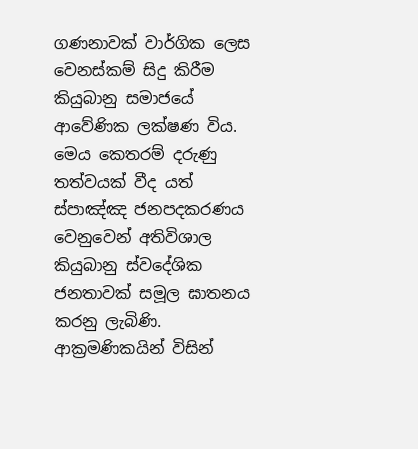ගණනාවක් වාර්ගික ලෙස වෙනස්කම් සිදු කිරීම කියුබානු සමාජයේ ආවේණික ලක්ෂණ විය. මෙය කෙතරම් දරුණු තත්වයක් වීද යත් ස්පාඤ්ඤ ජනපදකරණය වෙනුවෙන් අතිවිශාල කියුබානු ස්වදේශික ජනතාවක් සමූල ඝාතනය කරනු ලැබිණි. ආක්‍රමණිකයින් විසින්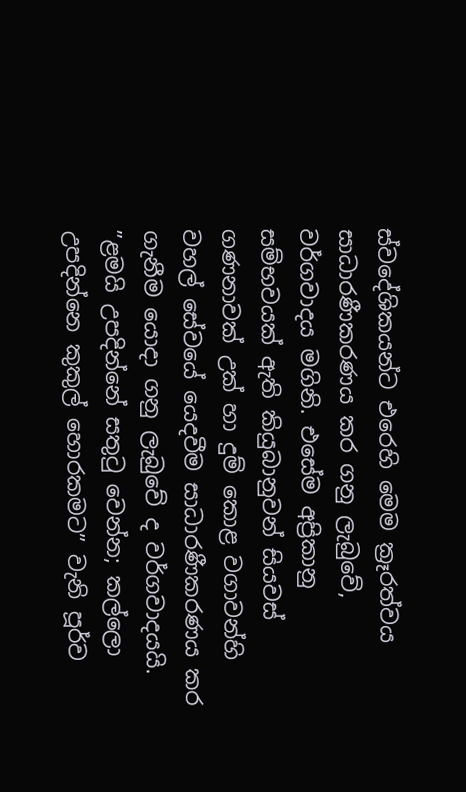ස්වදේශිකයන්ට එරෙහි මෙම ක්‍රෑරත්වය සාධාරණීකරණය කර ගනු ලැබුවේ, වර්ගවාදය මගිනි. එසේම අප්‍රිකානු සම්භවයක් ඇති කියුබානුවන් සියවස් ගණනාවක් උක් හා දුම් කොළ වගාවන්හි වහල් සේවයේ යෙදවීම සාධාරණීකරණය කර ගැනීම යොදා ගනු ලැබුවේ ද වර්ගවාදයයි. ”ළමයි උපදින්නේ සතුටු වෙන්න; කල්ලො උපදින්නෙ කුකුල් හොරකමට” වැනි පූර්ව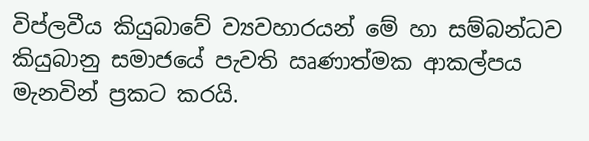විප්ලවීය කියුබාවේ ව්‍යවහාරයන් මේ හා සම්බන්ධව කියුබානු සමාජයේ පැවති ඍණාත්මක ආකල්පය මැනවින් ප්‍රකට කරයි.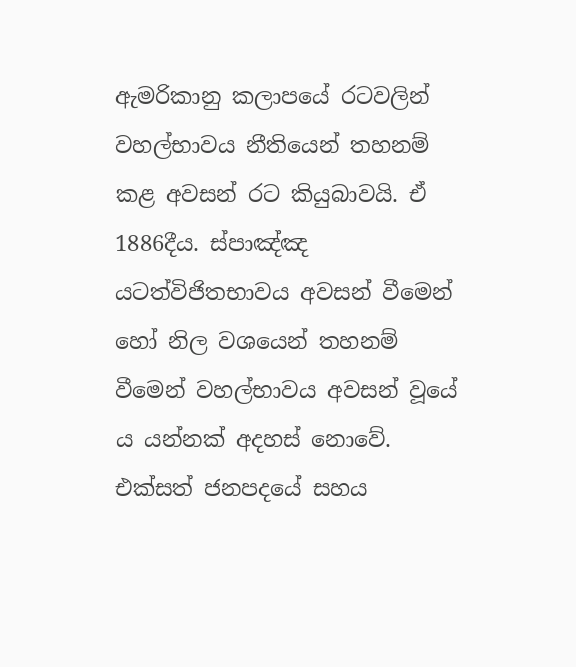ඇමරිකානු කලාපයේ රටවලින් වහල්භාවය නීතියෙන් තහනම් කළ අවසන් රට කියුබාවයි. ඒ 1886දීය. ස්පාඤ්ඤ යටත්විජිතභාවය අවසන් වීමෙන් හෝ නිල වශයෙන් තහනම් වීමෙන් වහල්භාවය අවසන් වූයේ ය යන්නක් අදහස් නොවේ. එක්සත් ජනපදයේ සහය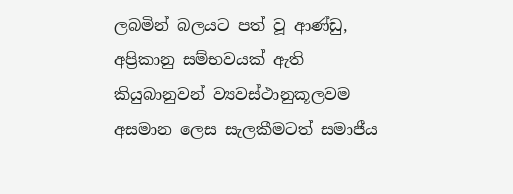ලබමින් බලයට පත් වූ ආණ්ඩු, අප්‍රිකානු සම්භවයක් ඇති කියුබානුවන් ව්‍යවස්ථානුකූලවම අසමාන ලෙස සැලකීමටත් සමාජීය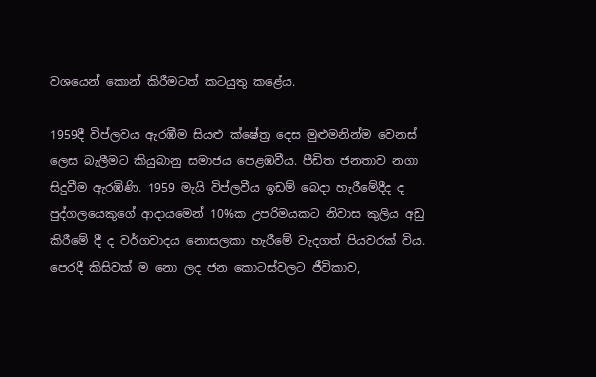වශයෙන් කොන් කිරීමටත් කටයුතු කළේය.

1959දී විප්ලවය ඇරඹීම සියළු ක්ෂේත්‍ර දෙස මුළුමනින්ම වෙනස් ලෙස බැලීමට කියුබානු සමාජය පෙළඹවීය. පීඩිත ජනතාව නගා සිදුවීම ඇරඹිණි. 1959 මැයි විප්ලවීය ඉඩම් බෙදා හැරීමේදීද ද පුද්ගලයෙකුගේ ආදායමෙන් 10%ක උපරිමයකට නිවාස කුලිය අඩු කිරීමේ දී ද වර්ගවාදය නොසලකා හැරීමේ වැදගත් පියවරක් විය. පෙරදී කිසිවක් ම නො ලද ජන කොටස්වලට ජීවිකාව,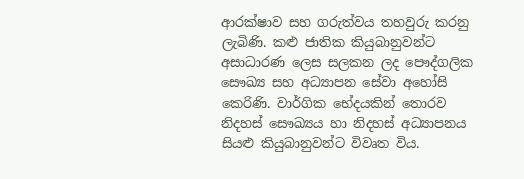ආරක්ෂාව සහ ගරුත්වය තහවුරු කරනු ලැබිණි. කළු ජාතික කියුබානුවන්ට අසාධාරණ ලෙස සලකන ලද පෞද්ගලික සෞඛ්‍ය සහ අධ්‍යාපන සේවා අහෝසි කෙරිණි. වාර්ගික භේදයකින් තොරව නිදහස් සෞඛ්‍යය හා නිදහස් අධ්‍යාපනය සියළු කියුබානුවන්ට විවෘත විය.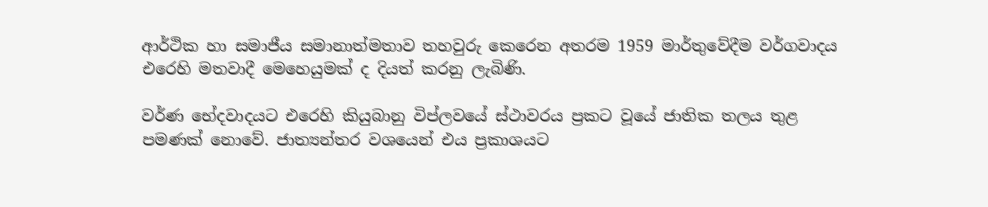ආර්ථික හා සමාජීය සමානාත්මතාව තහවුරු කෙරෙන අතරම 1959 මාර්තුවේදීම වර්ගවාදය එරෙහි මතවාදී මෙහෙයුමක් ද දියත් කරනු ලැබිණි.

වර්ණ භේදවාදයට එරෙහි කියුබානු විප්ලවයේ ස්ථාවරය ප්‍රකට වූයේ ජාතික තලය තුළ පමණක් නොවේ. ජාත්‍යන්තර වශයෙන් එය ප්‍රකාශයට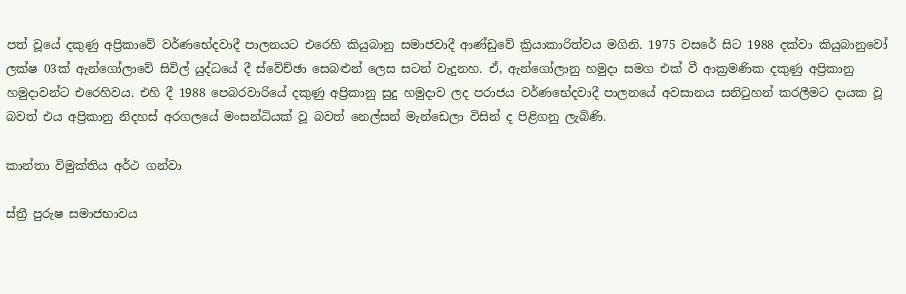පත් වූයේ දකුණු අප්‍රිකාවේ වර්ණභේදවාදී පාලනයට එරෙහි කියුබානු සමාජවාදී ආණ්ඩුවේ ක්‍රියාකාරිත්වය මගිනි. 1975 වසරේ සිට 1988 දක්වා කියුබානුවෝ ලක්ෂ 03ක් ඇන්ගෝලාවේ සිවිල් යුද්ධයේ දී ස්වේච්ඡා සෙබළුන් ලෙස සටන් වැදුනහ. ඒ, ඇන්ගෝලානු හමුදා සමග එක් වී ආක්‍රමණික දකුණු අප්‍රිකානු හමුදාවන්ට එරෙහිවය. එහි දී 1988 පෙබරවාරියේ දකුණු අප්‍රිකානු සුදු හමුදාව ලද පරාජය වර්ණභේදවාදී පාලනයේ අවසානය සනිටුහන් කරලීමට දායක වූ බවත් එය අප්‍රිකානු නිදහස් අරගලයේ මංසන්ධියක් වූ බවත් නෙල්සන් මැන්ඩෙලා විසින් ද පිළිගනු ලැබිණි.

කාන්තා විමුක්තිය අර්ථ ගන්වා

ස්ත්‍රී පුරුෂ සමාජභාවය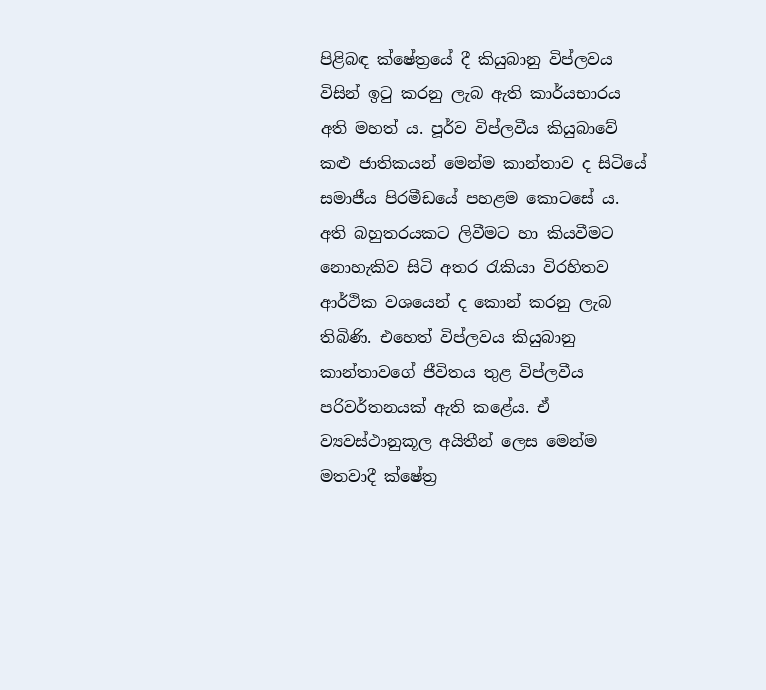පිළිබඳ ක්ෂේත්‍රයේ දී කියුබානු විප්ලවය විසින් ඉටු කරනු ලැබ ඇති කාර්යභාරය අති මහත් ය. පූර්ව විප්ලවීය කියුබාවේ කළු ජාතිකයන් මෙන්ම කාන්තාව ද සිටියේ සමාජීය පිරමීඩයේ පහළම කොටසේ ය. අති බහුතරයකට ලිවීමට හා කියවීමට නොහැකිව සිටි අතර රැකියා විරහිතව ආර්ථික වශයෙන් ද කොන් කරනු ලැබ තිබිණි. එහෙත් විප්ලවය කියුබානු කාන්තාවගේ ජීවිතය තුළ විප්ලවීය පරිවර්තනයක් ඇති කළේය. ඒ ව්‍යවස්ථානුකූල අයිතීන් ලෙස මෙන්ම මතවාදී ක්ෂේත්‍ර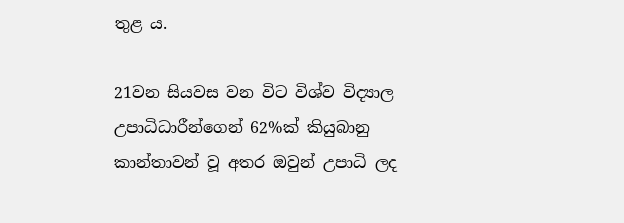තුළ ය.

21වන සියවස වන විට විශ්ව විද්‍යාල උපාධිධාරීන්ගෙන් 62%ක් කියුබානු කාන්තාවන් වූ අතර ඔවුන් උපාධි ලද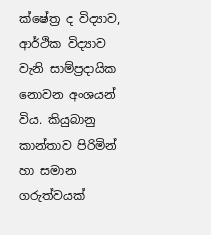ක්ෂේත්‍ර ද විද්‍යාව, ආර්ථික විද්‍යාව වැනි සාම්ප්‍රදායික නොවන අංශයන් විය. කියුබානු කාන්තාව පිරිමින් හා සමාන ගරුත්වයක්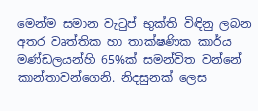මෙන්ම සමාන වැටුප් භුක්ති විඳිනු ලබන අතර වෘත්තික හා තාක්ෂණික කාර්ය මණ්ඩලයන්හි 65%ක් සමන්විත වන්නේ කාන්තාවන්ගෙනි. නිදසුනක් ලෙස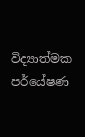විද්‍යාත්මක පර්යේෂණ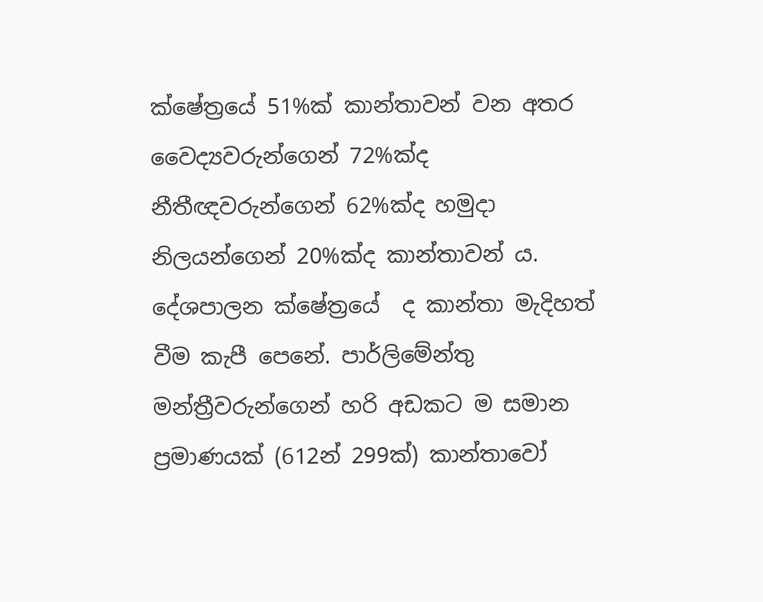ක්ෂේත්‍රයේ 51%ක් කාන්තාවන් වන අතර වෛද්‍යවරුන්ගෙන් 72%ක්ද නීතීඥවරුන්ගෙන් 62%ක්ද හමුදා නිලයන්ගෙන් 20%ක්ද කාන්තාවන් ය. දේශපාලන ක්ෂේත්‍රයේ  ද කාන්තා මැදිහත් වීම කැපී පෙනේ. පාර්ලිමේන්තු මන්ත්‍රීවරුන්ගෙන් හරි අඩකට ම සමාන ප්‍රමාණයක් (612න් 299ක්) කාන්තාවෝ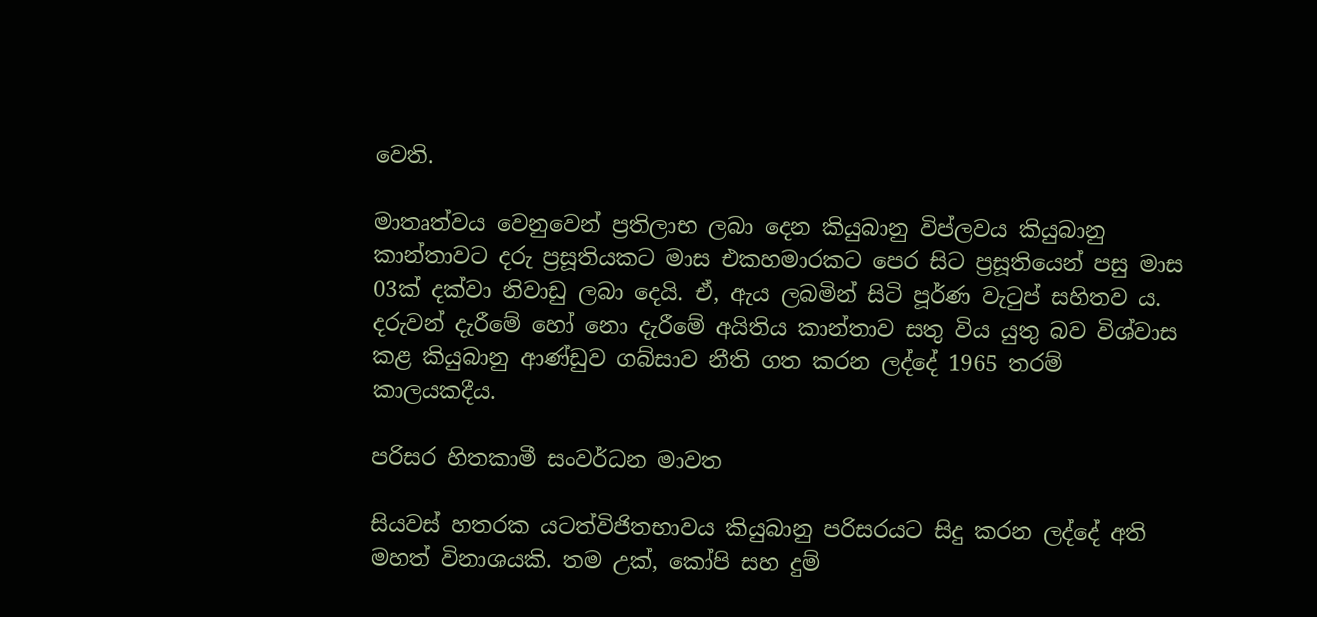වෙති.

මාතෘත්වය වෙනුවෙන් ප්‍රතිලාභ ලබා දෙන කියුබානු විප්ලවය කියුබානු කාන්තාවට දරු ප්‍රසූතියකට මාස එකහමාරකට පෙර සිට ප්‍රසූතියෙන් පසු මාස 03ක් දක්වා නිවාඩු ලබා දෙයි. ඒ, ඇය ලබමින් සිටි පූර්ණ වැටුප් සහිතව ය. දරුවන් දැරීමේ හෝ නො දැරීමේ අයිතිය කාන්තාව සතු විය යුතු බව විශ්වාස කළ කියුබානු ආණ්ඩුව ගබ්සාව නීති ගත කරන ලද්දේ 1965 තරම් කාලයකදීය.

පරිසර හිතකාමී සංවර්ධන මාවත

සියවස් හතරක යටත්විජිතභාවය කියුබානු පරිසරයට සිදු කරන ලද්දේ අති මහත් විනාශයකි. තම උක්, කෝපි සහ දුම්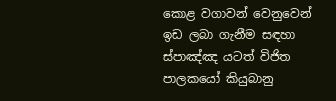කොළ වගාවන් වෙනුවෙන් ඉඩ ලබා ගැනීම සඳහා ස්පාඤ්ඤ යටත් විජිත පාලකයෝ කියුබානු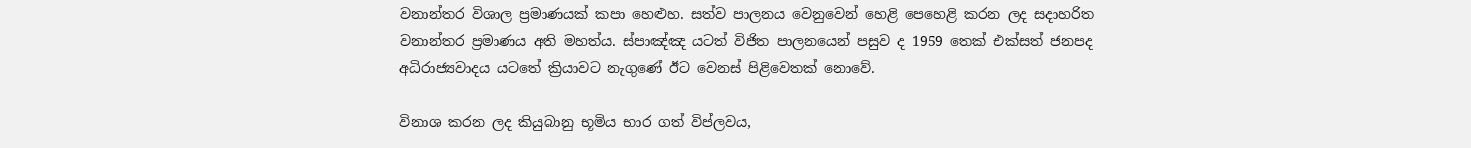වනාන්තර විශාල ප්‍රමාණයක් කපා හෙළුහ. සත්ව පාලනය වෙනුවෙන් හෙළි පෙහෙළි කරන ලද සදාහරිත වනාන්තර ප්‍රමාණය අති මහත්ය. ස්පාඤ්ඤ යටත් විජිත පාලනයෙන් පසුව ද 1959 තෙක් එක්සත් ජනපද අධිරාජ්‍යවාදය යටතේ ක්‍රියාවට නැගුණේ ඊට වෙනස් පිළිවෙතක් නොවේ.

විනාශ කරන ලද කියුබානු භූමිය භාර ගත් විප්ලවය,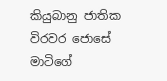කියුබානු ජාතික විරවර ජොසේ මාටිගේ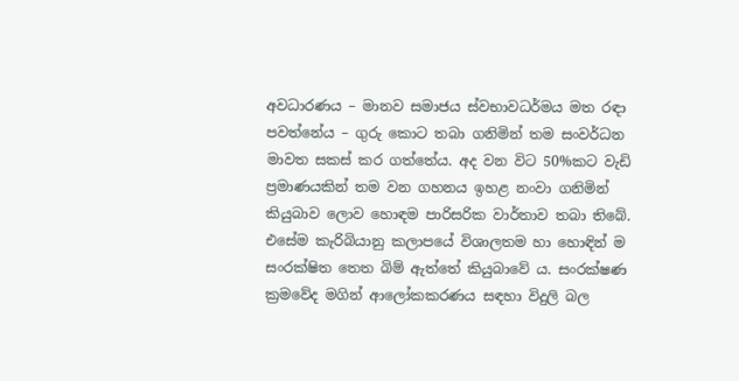අවධාරණය – මානව සමාජය ස්වභාවධර්මය මත රඳා පවත්නේය – ගුරු කොට තබා ගනිමින් තම සංවර්ධන මාවත සකස් කර ගත්තේය. අද වන විට 50%කට වැඩි ප්‍රමාණයකින් තම වන ගහනය ඉහළ නංවා ගනිමින් කියුබාව ලොව හොඳම පාරිසරික වාර්තාව තබා තිබේ. එසේම කැරිබියානු කලාපයේ විශාලතම හා හොඳින් ම සංරක්ෂිත තෙත බිම් ඇත්තේ කියුබාවේ ය. සංරක්ෂණ ක්‍රමවේද මගින් ආලෝකකරණය සඳහා විදුලි බල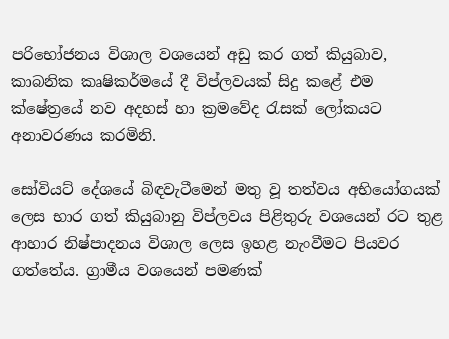පරිභෝජනය විශාල වශයෙන් අඩු කර ගත් කියුබාව, කාබනික කෘෂිකර්මයේ දී විප්ලවයක් සිදු කළේ එම ක්ෂේත්‍රයේ නව අදහස් හා ක්‍රමවේද රැසක් ලෝකයට අනාවරණය කරමිනි.

සෝවියට් දේශයේ බිඳවැටීමෙන් මතු වූ තත්වය අභියෝගයක් ලෙස භාර ගත් කියුබානු විප්ලවය පිළිතුරු වශයෙන් රට තුළ ආහාර නිෂ්පාදනය විශාල ලෙස ඉහළ නැංවීමට පියවර ගත්තේය. ග්‍රාමීය වශයෙන් පමණක්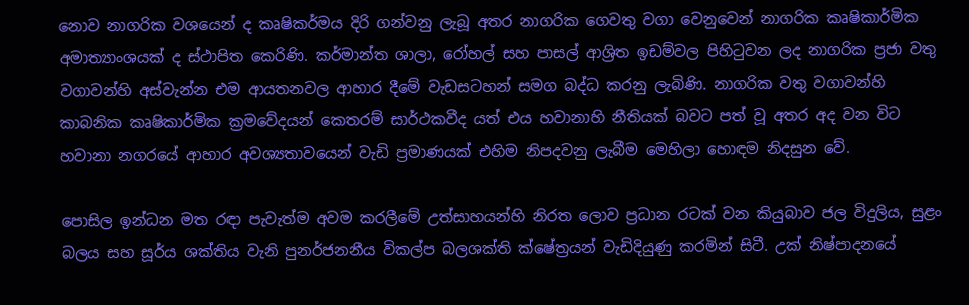නොව නාගරික වශයෙන් ද කෘෂිකර්මය දිරි ගන්වනු ලැබූ අතර නාගරික ගෙවතු වගා වෙනුවෙන් නාගරික කෘෂිකාර්මික අමාත්‍යාංශයක් ද ස්ථාපිත කෙරිණි. කර්මාන්ත ශාලා, රෝහල් සහ පාසල් ආශ්‍රිත ඉඩම්වල පිහිටුවන ලද නාගරික ප්‍රජා වතු වගාවන්හි අස්වැන්න එම ආයතනවල ආහාර දීමේ වැඩසටහන් සමග බද්ධ කරනු ලැබිණි. නාගරික වතු වගාවන්හි කාබනික කෘෂිකාර්මික ක්‍රමවේදයන් කෙතරම් සාර්ථකවීද යත් එය හවානාහි නීතියක් බවට පත් වූ අතර අද වන විට හවානා නගරයේ ආහාර අවශ්‍යතාවයෙන් වැඩි ප්‍රමාණයක් එහිම නිපදවනු ලැබීම මෙහිලා හොඳම නිදසුන වේ.

පොසිල ඉන්ධන මත රඳා පැවැත්ම අවම කරලීමේ උත්සාහයන්හි නිරත ලොව ප්‍රධාන රටක් වන කියුබාව ජල විදුලිය, සුළං බලය සහ සූර්ය ශක්තිය වැනි පුනර්ජනනීය විකල්ප බලශක්ති ක්ෂේත්‍රයන් වැඩිදියුණු කරමින් සිටී. උක් නිෂ්පාදනයේ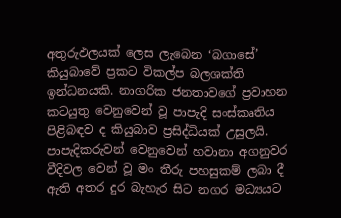අතුරුඵලයක් ලෙස ලැබෙන ‘බගාසේ’ කියුබාවේ ප්‍රකට විකල්ප බලශක්ති ඉන්ධනයකි. නාගරික ජනතාවගේ ප්‍රවාහන කටයුතු වෙනුවෙන් වූ පාපැදි සංස්කෘතිය පිළිබඳව ද කියුබාව ප්‍රසිද්ධියක් උසුලයි. පාපැදිකරුවන් වෙනුවෙන් හවානා අගනුවර වීදිවල වෙන් වූ මං තීරු පහසුකම් ලබා දී ඇති අතර දුර බැහැර සිට නගර මධ්‍යයට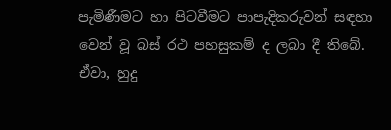පැමිණීමට හා පිටවීමට පාපැදිකරුවන් සඳහා වෙන් වූ බස් රථ පහසුකම් ද ලබා දී තිබේ. ඒවා, හුදු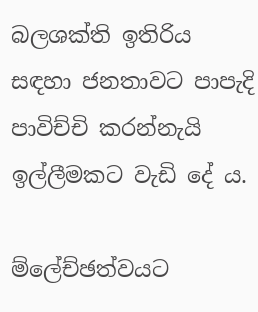බලශක්ති ඉතිරිය සඳහා ජනතාවට පාපැදි පාවිච්චි කරන්නැයි ඉල්ලීමකට වැඩි දේ ය.

ම්ලේච්ඡත්වයට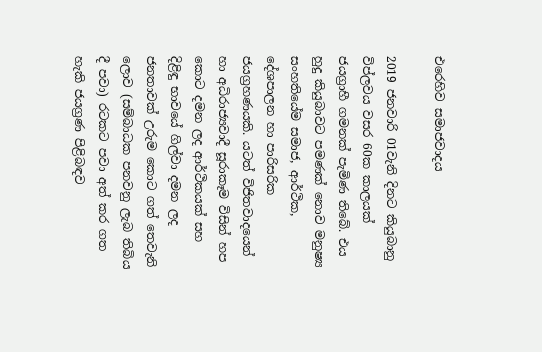එරෙහිව සමාජවාදය

2019 ජනවාරි 01වැනි දිනට කියුබානු විප්ලවය වසර 60ක කාලයක් ජයග්‍රාහී ගමනක් පැමිණ තිබේ. එය හුදු කියුබාවට පමණක් නොව මනුෂ්‍ය සංහතියේම සමාජ, ආර්ථික, දේශපාලන හා පාරිසරික ජයග්‍රහණයකි. යටත් විජිතවාදයෙන් හා අධිරාජ්‍යවාදී සූරාකෑම විසින් හප කොට දමන ලද ආර්ථිකයක් සහ දිළිඳු භාවයේ ගිල්වා දමන ලද ජනතාවක් උරුම කොට ගත් තෙවැනි ලොව (සම්බාධක පනවනු ලැබ තිබිය දී පවා) රටකට පවා අත් කර ගත හැකි ජයග්‍රණ පිළිබඳව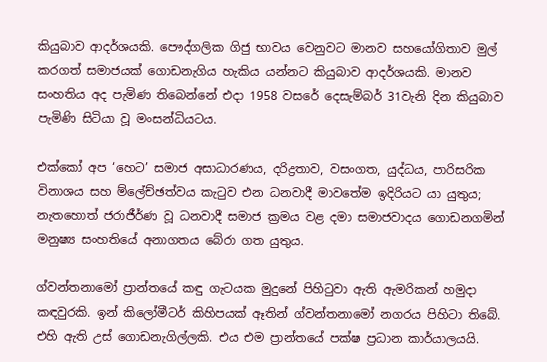කියුබාව ආදර්ශයකි. පෞද්ගලික ගිජු භාවය වෙනුවට මානව සහයෝගිතාව මුල් කරගත් සමාජයක් ගොඩනැගිය හැකිය යන්නට කියුබාව ආදර්ශයකි. මානව සංහතිය අද පැමිණ තිබෙන්නේ එදා 1958 වසරේ දෙසැම්බර් 31වැනි දින කියුබාව පැමිණි සිටියා වූ මංසන්ධියටය.

එක්කෝ අප ‘හෙට’ සමාජ අසාධාරණය, දරිද්‍රතාව, වසංගත, යුද්ධය, පාරිසරික විනාශය සහ ම්ලේච්ඡත්වය කැටුව එන ධනවාදී මාවතේම ඉදිරියට යා යුතුය; නැතහොත් ජරාජීර්ණ වූ ධනවාදී සමාජ ක්‍රමය වළ දමා සමාජවාදය ගොඩනගමින් මනුෂ්‍ය සංහතියේ අනාගතය බේරා ගත යුතුය.

ග්වන්තනාමෝ ප්‍රාන්තයේ කඳු ගැටයක මුදුනේ පිහිටුවා ඇති ඇමරිකන් හමුදා කඳවුරකි. ඉන් කිලෝමීටර් කිහිපයක් ඈතින් ග්වන්තනාමෝ නගරය පිහිටා තිබේ. එහි ඇති උස් ගොඩනැගිල්ලකි. එය එම ප්‍රාන්තයේ පක්ෂ ප්‍රධාන කාර්යාලයයි.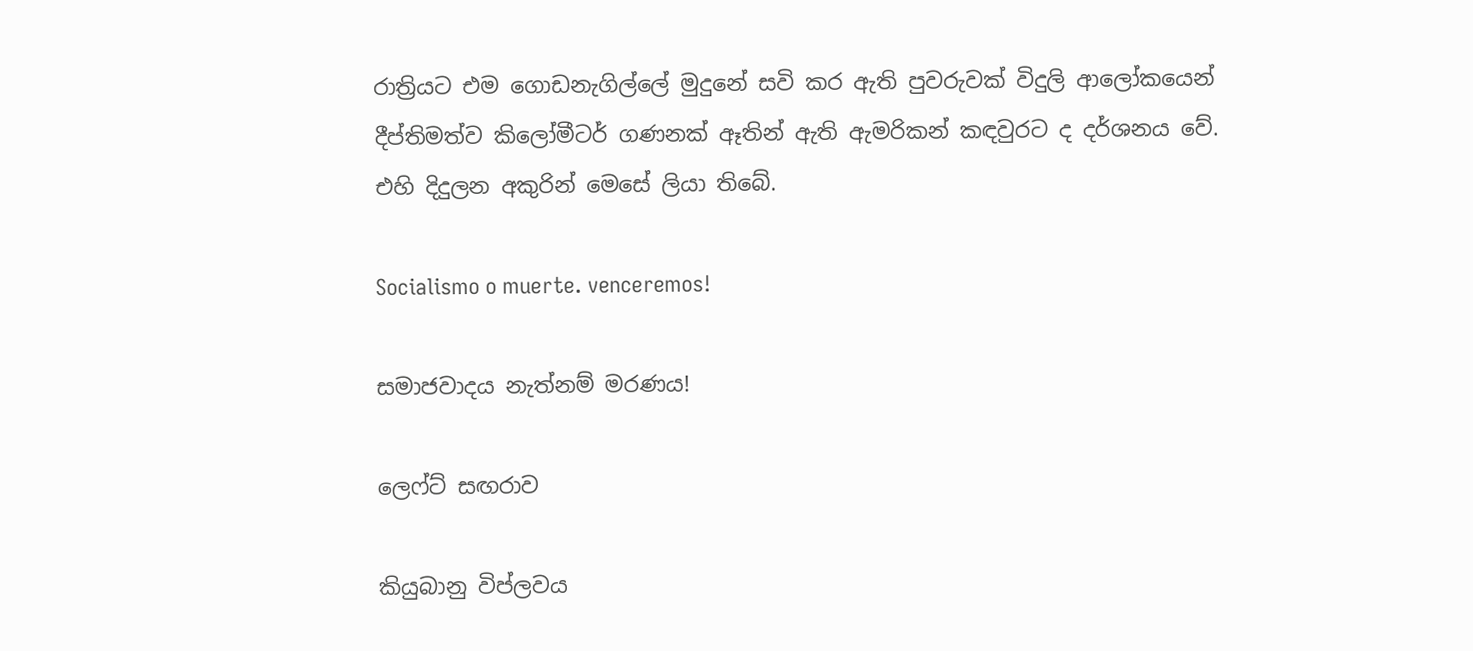රාත්‍රියට එම ගොඩනැගිල්ලේ මුදුනේ සවි කර ඇති පුවරුවක් විදුලි ආලෝකයෙන් දීප්තිමත්ව කිලෝමීටර් ගණනක් ඈතින් ඇති ඇමරිකන් කඳවුරට ද දර්ශනය වේ. එහි දිදුලන අකුරින් මෙසේ ලියා තිබේ.

Socialismo o muerte. venceremos!

සමාජවාදය නැත්නම් මරණය!

ලෙෆ්ට් සඟරාව

කියුබානු විප්ලවය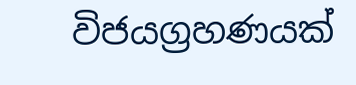විජයග්‍රහණයක්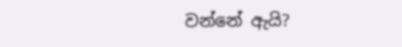වන්නේ ඇයි?